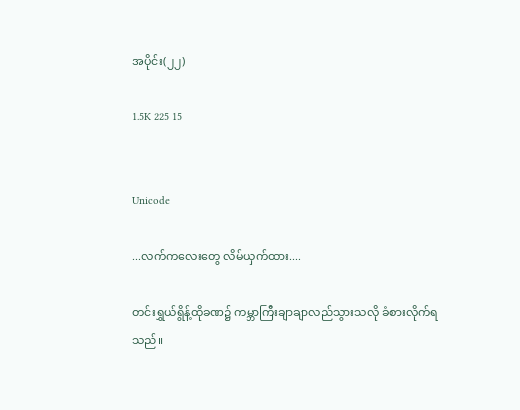အပိုင်း(၂၂)

1.5K 225 15


Unicode

...လက်ကလေးတွေ လိမ်ယှက်ထား....

တင်းရွှယ်ရွိန့်ထိုခဏ၌ ကမ္ဘာကြီးချာချာလည်သွားသလို ခံစားလိုက်ရသည်။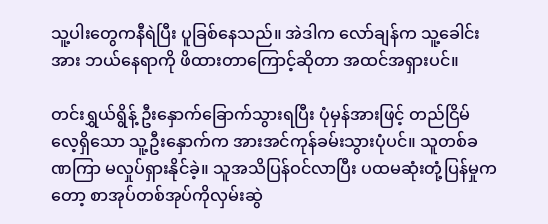သူ့ပါးတွေကနီရဲပြီး ပူခြစ်နေသည်။ အဲဒါက လော်ချန်က သူ့ခေါင်းအား ဘယ်နေရာကို ဖိထားတာကြောင့်ဆိုတာ အထင်အရှားပင်။

တင်းရွှယ်ရွိန့် ဦးနှောက်ခြောက်သွားရပြီး ပုံမှန်အားဖြင့် တည်ငြိမ်လေ့ရှိသော သူ့ဦးနှောက်က အားအင်ကုန်ခမ်းသွားပုံပင်။ သူတစ်ခဏကြာ မလှုပ်ရှားနိုင်ခဲ့။ သူအသိပြန်ဝင်လာပြီး ပထမဆုံးတုံ့ပြန်မှုကတော့ စာအုပ်တစ်အုပ်ကိုလှမ်းဆွဲ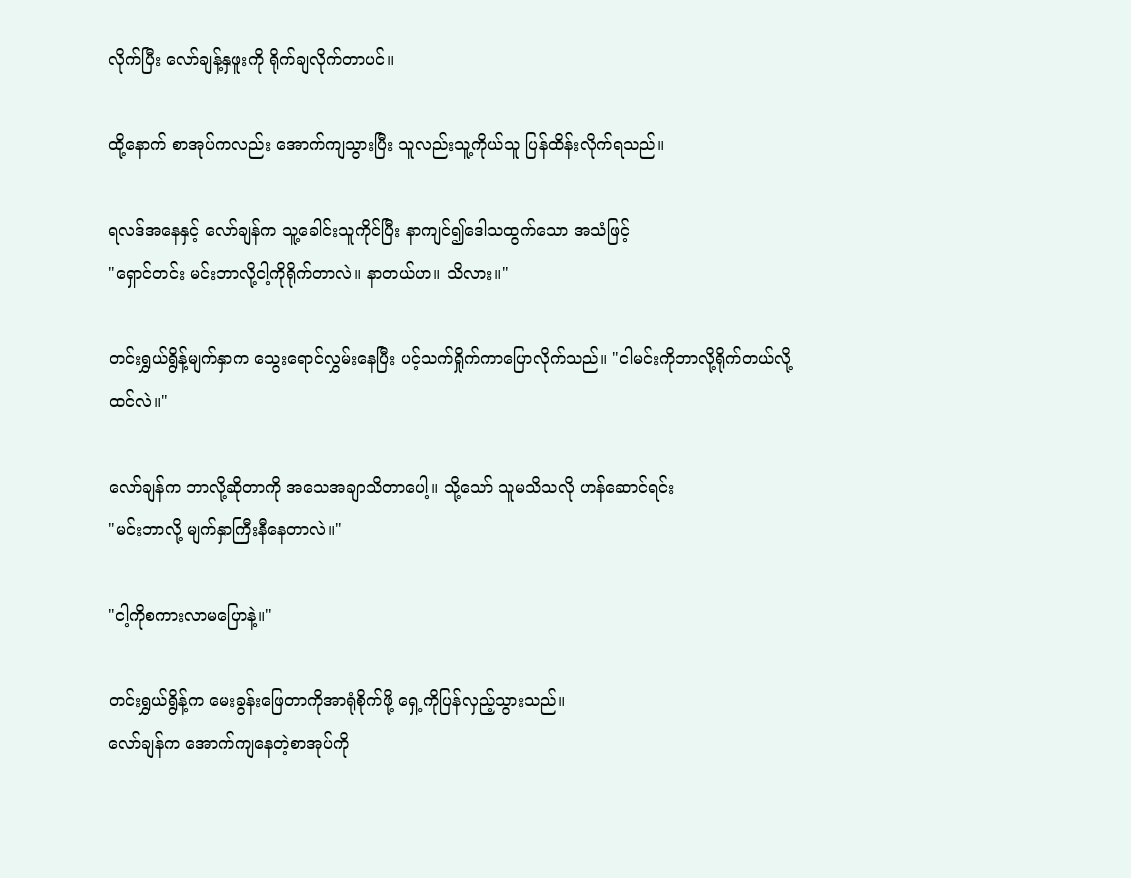လိုက်ပြီး လော်ချန့်နှဖူးကို ရိုက်ချလိုက်တာပင်။

ထို့နောက် စာအုပ်ကလည်း အောက်ကျသွားပြီး သူလည်းသူ့ကိုယ်သူ ပြန်ထိန်းလိုက်ရသည်။

ရလဒ်အနေနှင့် လော်ချန်က သူ့ခေါင်းသူကိုင်ပြီး နာကျင်၍ဒေါသထွက်သော အသံဖြင့်
"ရှောင်တင်း မင်းဘာလို့ငါ့ကိုရိုက်တာလဲ။ နာတယ်ဟ။ သိလား။"

တင်းရွှယ်ရွိန့်မျက်နှာက သွေးရောင်လွှမ်းနေပြီး ပင့်သက်ရှိုက်ကာပြောလိုက်သည်။ "ငါမင်းကိုဘာလို့ရိုက်တယ်လို့ထင်လဲ။"

လော်ချန်က ဘာလို့ဆိုတာကို အသေအချာသိတာပေါ့။ သို့သော် သူမသိသလို ဟန်ဆောင်ရင်း
"မင်းဘာလို့ မျက်နှာကြီးနီနေတာလဲ။"

"ငါ့ကိုစကားလာမပြောနဲ့။"

တင်းရွှယ်ရွိန့်က မေးခွန်းဖြေတာကိုအာရုံစိုက်ဖို့ ရှေ့ကိုပြန်လှည့်သွားသည်။
လော်ချန်က အောက်ကျနေတဲ့စာအုပ်ကို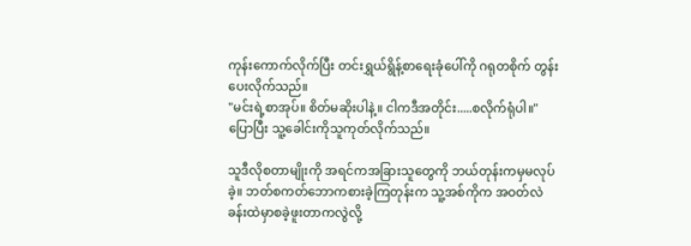ကုန်းကောက်လိုက်ပြီး တင်းရွှယ်ရွိန့်စာရေးခုံပေါ်ကို ဂရုတစိုက် တွန်းပေးလိုက်သည်။
"မင်းရဲ့စာအုပ်။ စိတ်မဆိုးပါနဲ့။ ငါကဒီအတိုင်း.....စလိုက်ရုံပါ။"
ပြောပြီး သူ့ခေါင်းကိုသူကုတ်လိုက်သည်။

သူဒီလိုစတာမျိုးကို အရင်ကအခြားသူတွေကို ဘယ်တုန်းကမှမလုပ်ခဲ့။ ဘတ်စကတ်ဘောကစားခဲ့ကြတုန်းက သူ့အစ်ကိုက အဝတ်လဲခန်းထဲမှာစခဲ့ဖူးတာကလွဲလို့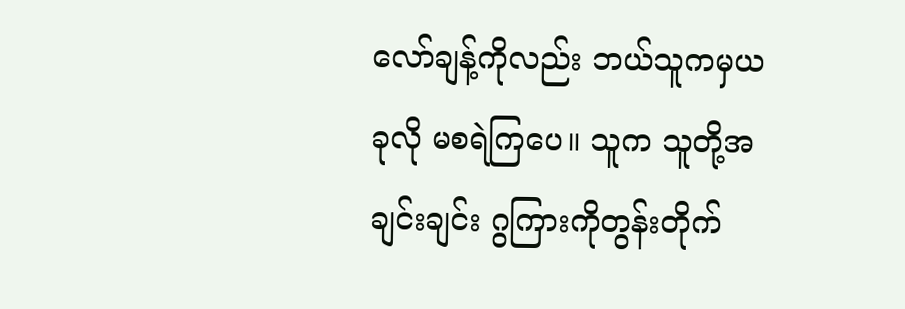လော်ချန့်ကိုလည်း ဘယ်သူကမှယခုလို မစရဲကြပေ။ သူက သူတို့အချင်းချင်း ဂွကြားကိုတွန်းတိုက်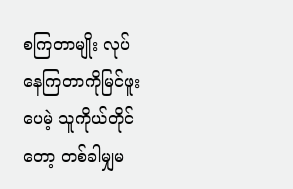စကြတာမျိုး လုပ်နေကြတာကိုမြင်ဖူးပေမဲ့ သူကိုယ်တိုင်တော့ တစ်ခါမျှမ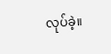လုပ်ခဲ့။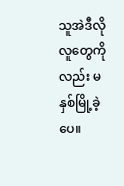သူအဲဒီလိုလူတွေကိုလည်း မနှစ်မြို့ခဲ့ပေ။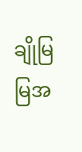ချိုမြမြအ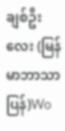ချစ်ဦးလေး (မြန်မာဘာသာပြန်)Wo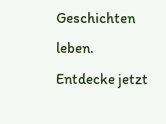Geschichten leben. Entdecke jetzt